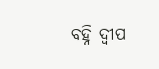ବହ୍ନି ଦ୍ୱୀପ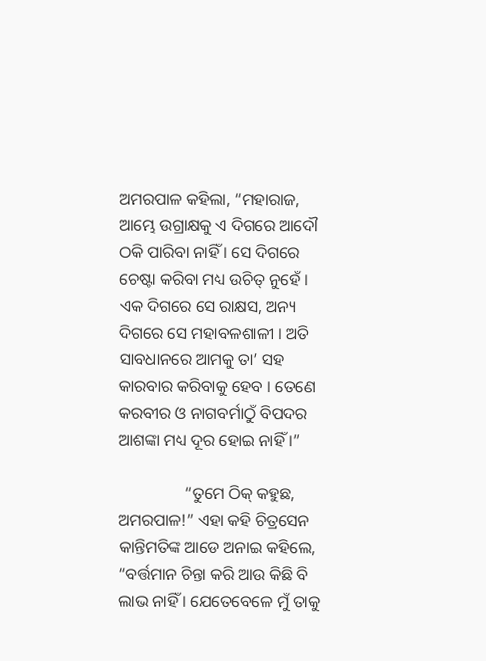ଅମରପାଳ କହିଲା, “ମହାରାଜ, ଆମ୍ଭେ ଉଗ୍ରାକ୍ଷକୁ ଏ ଦିଗରେ ଆଦୌ ଠକି ପାରିବା ନାହିଁ । ସେ ଦିଗରେ ଚେଷ୍ଟା କରିବା ମଧ୍ୟ ଉଚିତ୍ ନୁହେଁ । ଏକ ଦିଗରେ ସେ ରାକ୍ଷସ, ଅନ୍ୟ ଦିଗରେ ସେ ମହାବଳଶାଳୀ । ଅତି ସାବଧାନରେ ଆମକୁ ତା’ ସହ କାରବାର କରିବାକୁ ହେବ । ତେଣେ କରବୀର ଓ ନାଗବର୍ମାଠୁଁ ବିପଦର ଆଶଙ୍କା ମଧ୍ୟ ଦୂର ହୋଇ ନାହିଁ ।”

                “ତୁମେ ଠିକ୍ କହୁଛ, ଅମରପାଳ!” ଏହା କହି ଚିତ୍ରସେନ କାନ୍ତିମତିଙ୍କ ଆଡେ ଅନାଇ କହିଲେ, “ବର୍ତ୍ତମାନ ଚିନ୍ତା କରି ଆଉ କିଛି ବି ଲାଭ ନାହିଁ । ଯେତେବେଳେ ମୁଁ ତାକୁ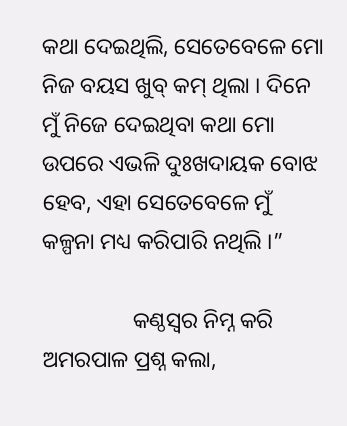କଥା ଦେଇଥିଲି, ସେତେବେଳେ ମୋ ନିଜ ବୟସ ଖୁବ୍ କମ୍ ଥିଲା । ଦିନେ ମୁଁ ନିଜେ ଦେଇଥିବା କଥା ମୋ ଉପରେ ଏଭଳି ଦୁଃଖଦାୟକ ବୋଝ ହେବ, ଏହା ସେତେବେଳେ ମୁଁ କଳ୍ପନା ମଧ୍ୟ କରିପାରି ନଥିଲି ।”

                କଣ୍ଠସ୍ୱର ନିମ୍ନ କରି ଅମରପାଳ ପ୍ରଶ୍ନ କଲା,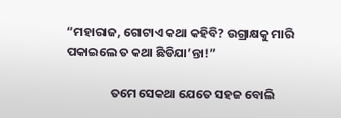“ମହାରାଜ, ଗୋଟାଏ କଥା କହିବି? ଉଗ୍ରାକ୍ଷକୁ ମାରି ପକାଇଲେ ତ କଥା ଛିଡିଯା’ନ୍ତା!”

                ତମେ ସେକଥା ଯେତେ ସହଜ ବୋଲି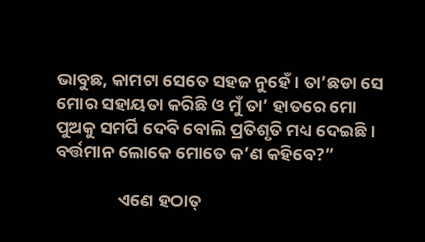ଭାବୁଛ, କାମଟା ସେତେ ସହଜ ନୁହେଁ । ତା’ଛଡା ସେ ମୋର ସହାୟତା କରିଛି ଓ ମୁଁ ତା’ ହାତରେ ମୋ ପୁଅକୁ ସମର୍ପି ଦେବି ବୋଲି ପ୍ରତିଶୃତି ମଧ୍ୟ ଦେଇଛି । ବର୍ତ୍ତମାନ ଲୋକେ ମୋତେ କ’ଣ କହିବେ?”

                ଏଣେ ହଠାତ୍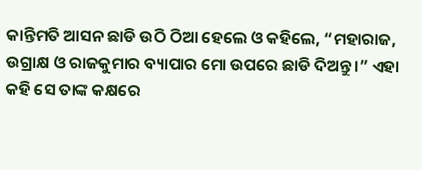କାନ୍ତିମତି ଆସନ ଛାଡି ଉଠି ଠିଆ ହେଲେ ଓ କହିଲେ, “ମହାରାଜ, ଉଗ୍ରାକ୍ଷ ଓ ରାଜକୁମାର ବ୍ୟାପାର ମୋ ଉପରେ ଛାଡି ଦିଅନ୍ତୁ ।” ଏହା କହି ସେ ତାଙ୍କ କକ୍ଷରେ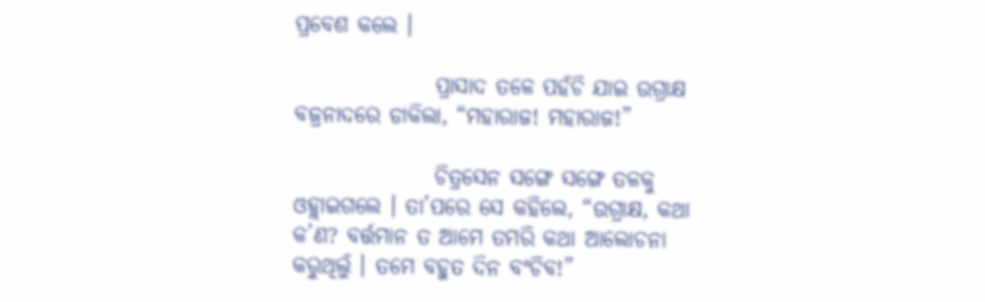ପ୍ରବେଶ କଲେ ।

                ପ୍ରାସାଦ ତଳେ ପହଁଚି ଯାଇ ଉଗ୍ରାକ୍ଷ ବଜ୍ରନାଦରେ ଡାକିଲା, “ମହାରାଜ! ମହାରାଜ!”

                ଚିତ୍ରସେନ ସଙ୍ଗେ ସଙ୍ଗେ ତଳକୁ ଓହ୍ଲାଇଗଲେ । ତା’ପରେ ସେ କହିଲେ, “ଉଗ୍ରାକ୍ଷ, କଥା କ’ଣ? ବର୍ତ୍ତମାନ ତ ଆମେ ତମରି କଥା ଆଲୋଚନା କରୁଥିଲୁଁ । ତମେ ବହୁତ ଦିନ ବଂଚିବ!”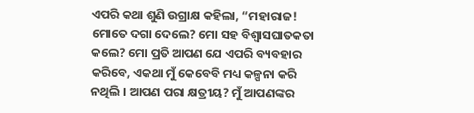ଏପରି କଥା ଶୁଣି ଉଗ୍ରାକ୍ଷ କହିଲା, “ମହାରାଜ! ମୋତେ ଦଗା ଦେଲେ? ମୋ ସହ ବିଶ୍ୱାସଘାତକତା କଲେ? ମୋ ପ୍ରତି ଆପଣ ଯେ ଏପରି ବ୍ୟବହାର କରିବେ, ଏକଥା ମୁଁ କେବେବି ମଧ୍ୟ କଳ୍ପନା କରି ନଥିଲି । ଆପଣ ପରା କ୍ଷତ୍ରୀୟ? ମୁଁ ଆପଣଙ୍କର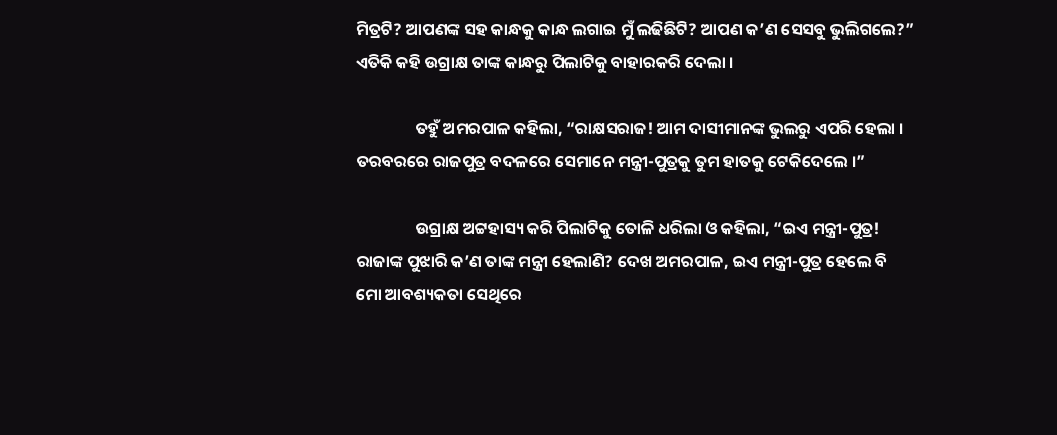ମିତ୍ରଟି? ଆପଣଙ୍କ ସହ କାନ୍ଧକୁ କାନ୍ଧ ଲଗାଇ ମୁଁ ଲଢିଛିଟି? ଆପଣ କ’ଣ ସେସବୁ ଭୁଲିଗଲେ?” ଏତିକି କହି ଉଗ୍ରାକ୍ଷ ତାଙ୍କ କାନ୍ଧରୁ ପିଲାଟିକୁ ବାହାରକରି ଦେଲା ।

                ତହୁଁ ଅମରପାଳ କହିଲା, “ରାକ୍ଷସରାଜ! ଆମ ଦାସୀମାନଙ୍କ ଭୁଲରୁ ଏପରି ହେଲା । ତରବରରେ ରାଜପୁତ୍ର ବଦଳରେ ସେମାନେ ମନ୍ତ୍ରୀ-ପୁତ୍ରକୁ ତୁମ ହାତକୁ ଟେକିଦେଲେ ।”

                ଉଗ୍ରାକ୍ଷ ଅଟ୍ଟହାସ୍ୟ କରି ପିଲାଟିକୁ ତୋଳି ଧରିଲା ଓ କହିଲା, “ଇଏ ମନ୍ତ୍ରୀ-ପୁତ୍ର! ରାଜାଙ୍କ ପୁଝାରି କ’ଣ ତାଙ୍କ ମନ୍ତ୍ରୀ ହେଲାଣି? ଦେଖ ଅମରପାଳ, ଇଏ ମନ୍ତ୍ରୀ-ପୁତ୍ର ହେଲେ ବି ମୋ ଆବଶ୍ୟକତା ସେଥିରେ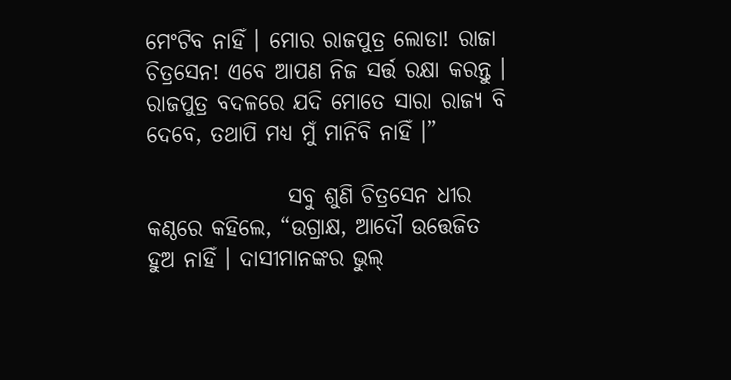ମେଂଟିବ ନାହିଁ । ମୋର ରାଜପୁତ୍ର ଲୋଡା! ରାଜା ଚିତ୍ରସେନ! ଏବେ ଆପଣ ନିଜ ସର୍ତ୍ତ ରକ୍ଷା କରନ୍ତୁ । ରାଜପୁତ୍ର ବଦଳରେ ଯଦି ମୋତେ ସାରା ରାଜ୍ୟ ବି ଦେବେ, ତଥାପି ମଧ୍ୟ ମୁଁ ମାନିବି ନାହିଁ ।”

                ସବୁ ଶୁଣି ଚିତ୍ରସେନ ଧୀର କଣ୍ଠରେ କହିଲେ, “ଉଗ୍ରାକ୍ଷ, ଆଦୌ ଉତ୍ତେଜିତ ହୁଅ ନାହିଁ । ଦାସୀମାନଙ୍କର ଭୁଲ୍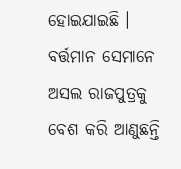ହୋଇଯାଇଛି । ବର୍ତ୍ତମାନ ସେମାନେ ଅସଲ ରାଜପୁତ୍ରକୁ ବେଶ କରି ଆଣୁଛନ୍ତି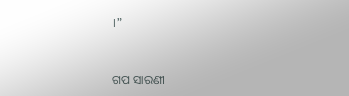।”


ଗପ ସାରଣୀ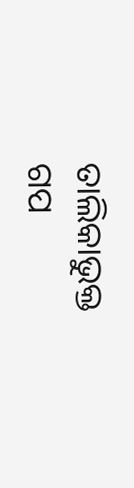ତାଲିକାଭୁକ୍ତ ଗପ